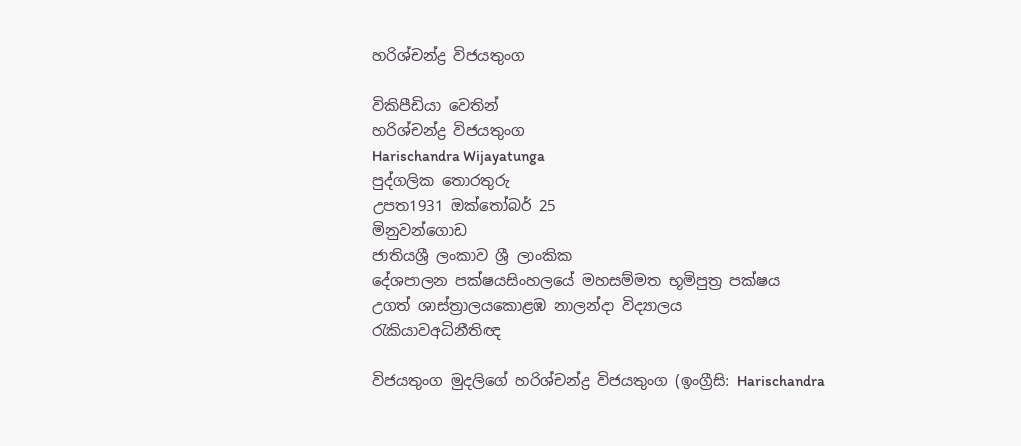හරිශ්චන්ද්‍ර විජයතුංග

විකිපීඩියා වෙතින්
හරිශ්චන්ද්‍ර විජයතුංග
Harischandra Wijayatunga
පුද්ගලික තොරතුරු
උපත1931 ඔක්තෝබර් 25
මිනුවන්ගොඩ
ජාතියශ්‍රී ලංකාව ශ්‍රී ලාංකික
දේශපාලන පක්ෂයසිංහලයේ මහසම්මත භූමිපුත්‍ර පක්ෂය
උගත් ශාස්ත්‍රාලයකොළඹ නාලන්දා විද්‍යාලය
රැකියාවඅධිනීතිඥ

විජයතුංග මුදලිගේ හරිශ්චන්ද්‍ර විජයතුංග (ඉංග්‍රීසි: Harischandra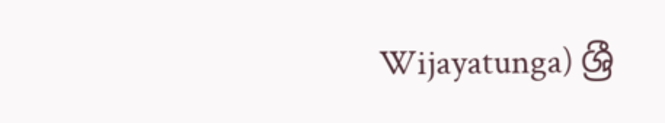Wijayatunga) ශ්‍රී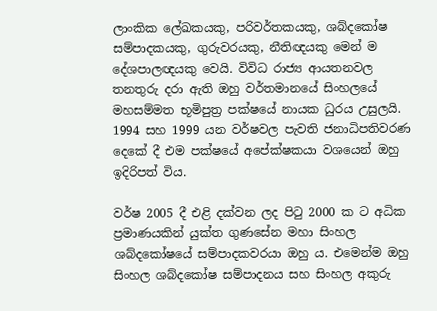ලාංකික ලේඛකයකු, පරිවර්තකයකු, ශබ්දකෝෂ සම්පාදකයකු, ගුරුවරයකු, නීතිඥයකු මෙන් ම දේශපාලඥයකු වෙයි. විවිධ රාජ්‍ය ආයතනවල තනතුරු දරා ඇති ඔහු වර්තමානයේ සිංහලයේ මහසම්මත භූමිපුත්‍ර පක්ෂයේ නායක ධුරය උසුලයි. 1994 සහ 1999 යන වර්ෂවල පැවති ජනාධිපතිවරණ දෙකේ දී එම පක්ෂයේ අපේක්ෂකයා වශයෙන් ඔහු ඉදිරිපත් විය.

වර්ෂ 2005 දී එළි දක්වන ලද පිටු 2000 ක ට අධික ප්‍රමාණයකින් යුක්ත ගුණසේන මහා සිංහල ශබ්දකෝෂයේ සම්පාදකවරයා ඔහු ය. එමෙන්ම ඔහු සිංහල ශබ්දකෝෂ සම්පාදනය සහ සිංහල අකුරු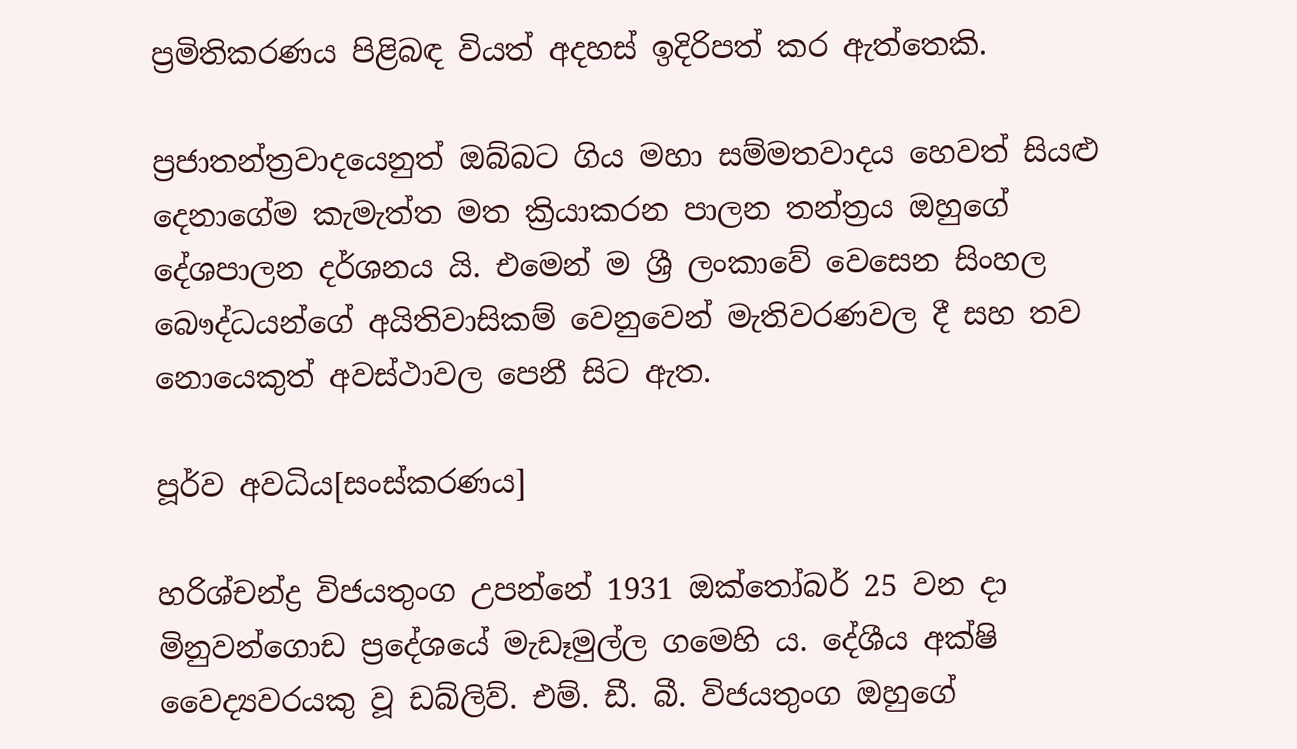ප්‍රමිතිකරණය පිළිබඳ වියත් අදහස් ඉදිරිපත් කර ඇත්තෙකි.

ප්‍රජාතන්ත්‍රවාදයෙනුත් ඔබ්බට ගිය මහා සම්මතවාදය හෙවත් සියළු දෙනාගේම කැමැත්ත මත ක්‍රියාකරන පාලන තන්ත්‍රය ඔහුගේ දේශපාලන දර්ශනය යි. එමෙන් ම ශ්‍රී ලංකාවේ වෙසෙන සිංහල බෞද්ධයන්ගේ අයිතිවාසිකම් වෙනුවෙන් මැතිවරණවල දී සහ තව නොයෙකුත් අවස්ථාවල පෙනී සිට ඇත.

පූර්ව අවධිය[සංස්කරණය]

හරිශ්චන්ද්‍ර විජයතුංග උපන්නේ 1931 ඔක්තෝබර් 25 වන දා මිනුවන්ගොඩ ප්‍රදේශයේ මැඩෑමුල්ල ගමෙහි ය. දේශීය අක්ෂි වෛද්‍යවරයකු වූ ඩබ්ලිව්. එම්. ඩී. බී. විජයතුංග ඔහුගේ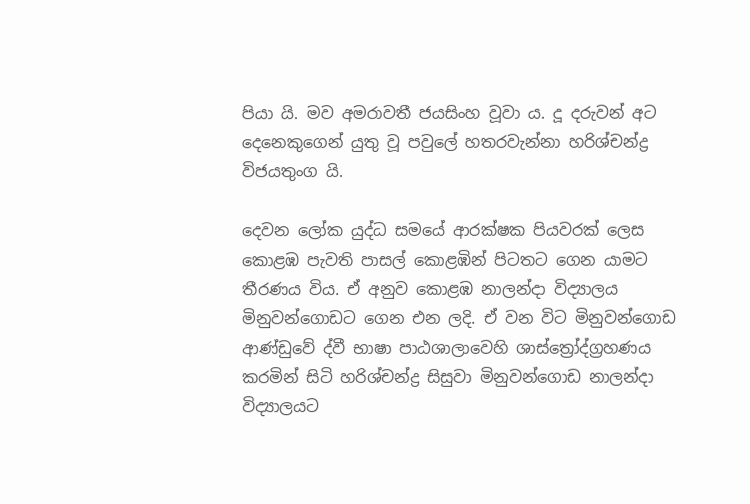පියා යි. මව අමරාවතී ජයසිංහ වූවා ය. දූ දරුවන් අට දෙනෙකුගෙන් යුතු වූ පවුලේ හතරවැන්නා හරිශ්චන්ද්‍ර විජයතුංග යි.

දෙවන ලෝක යුද්ධ සමයේ ආරක්ෂක පියවරක් ලෙස කොළඹ පැවති පාසල් කොළඹින් පිටතට ගෙන යාමට තීරණය විය. ඒ අනුව කොළඹ නාලන්දා විද්‍යාලය මිනුවන්ගොඩට ගෙන එන ලදි. ඒ වන විට මිනුවන්ගොඩ ආණ්ඩුවේ ද්වී භාෂා පාඨශාලාවෙහි ශාස්ත්‍රෝද්ග්‍රහණය කරමින් සිටි හරිශ්චන්ද්‍ර සිසුවා මිනුවන්ගොඩ නාලන්දා විද්‍යාලයට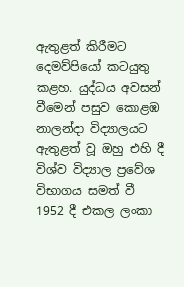ඇතුළත් කිරීමට දෙමව්පියෝ කටයුතු කළහ. යුද්ධය අවසන් වීමෙන් පසුව කොළඹ නාලන්දා විද්‍යාලයට ඇතුළත් වූ ඔහු එහි දී විශ්ව විද්‍යාල ප්‍රවේශ විභාගය සමත් වී 1952 දී එකල ලංකා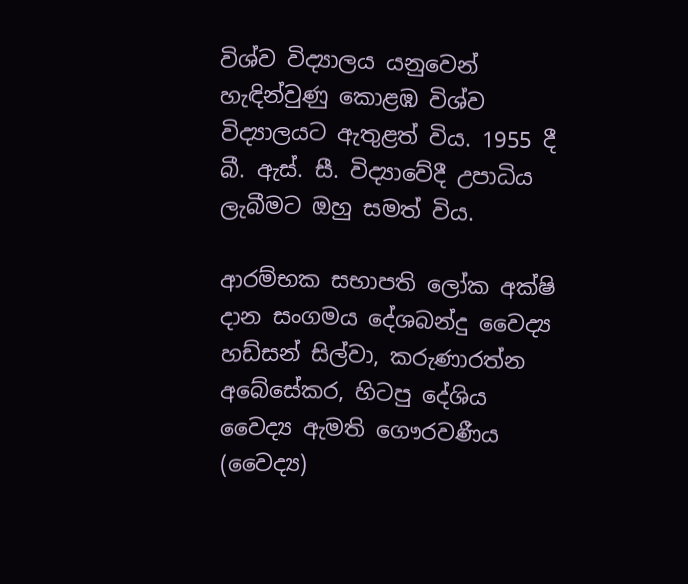විශ්ව විද්‍යාලය යනුවෙන් හැඳින්වුණු කොළඹ විශ්ව විද්‍යාලයට ඇතුළත් විය. 1955 දී බී. ඇස්. සී. විද්‍යාවේදී උපාධිය ලැබීමට ඔහු සමත් විය.

ආරම්භක සභාපති ලෝක අක්ෂි දාන සංගමය දේශබන්දු වෛද්‍ය හඩ්සන් සිල්වා, කරුණාරත්න අබේසේකර, හිටපු දේශිය වෛද්‍ය ඇමති ගෞරවණීය (වෛද්‍ය)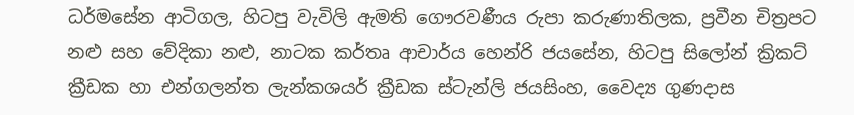ධර්මසේන ආටිගල, හිටපු වැවිලි ඇමති ගෞරවණීය රුපා කරුණාතිලක, ප්‍රවීන චිත්‍රපට නළු සහ වේදිකා නළු, නාටක කර්තෘ ආචාර්ය හෙන්රි ජයසේන, හිටපු සිලෝන් ක්‍රිකට් ක්‍රීඩක හා එන්ගලන්ත ලැන්කශයර් ක්‍රීඩක ස්ටැන්ලි ජයසිංහ, වෛද්‍ය ගුණදාස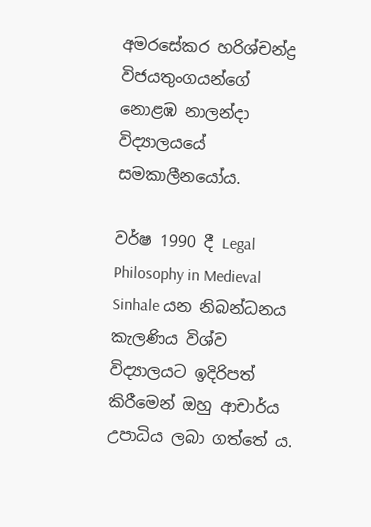අමරසේකර හරිශ්චන්ද්‍ර විජයතුංගයන්ගේ නොළඹ නාලන්දා විද්‍යාලයයේ සමකාලීනයෝය.

වර්ෂ 1990 දී Legal Philosophy in Medieval Sinhale යන නිබන්ධනය කැලණිය විශ්ව විද්‍යාලයට ඉදිරිපත් කිරීමෙන් ඔහු ආචාර්ය උපාධිය ලබා ගත්තේ ය.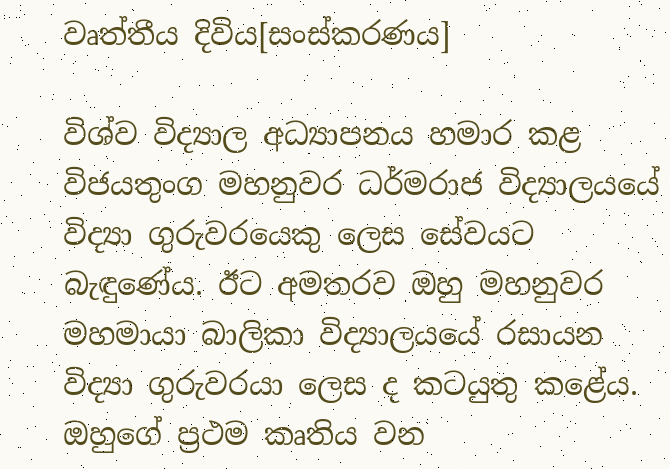වෘත්තීය දිවිය[සංස්කරණය]

විශ්ව විද්‍යාල අධ්‍යාපනය හමාර කළ විජයතුංග මහනුවර ධර්මරාජ විද්‍යාලයයේ විද්‍යා ගුරුවරයෙකු ලෙස සේවයට බැඳුණේය. ඊට අමතරව ඔහු මහනුවර මහමායා බාලිකා විද්‍යාලයයේ රසායන විද්‍යා ගුරුවරයා ලෙස ද කටයුතු කළේය. ඔහුගේ ප්‍රථම කෘතිය වන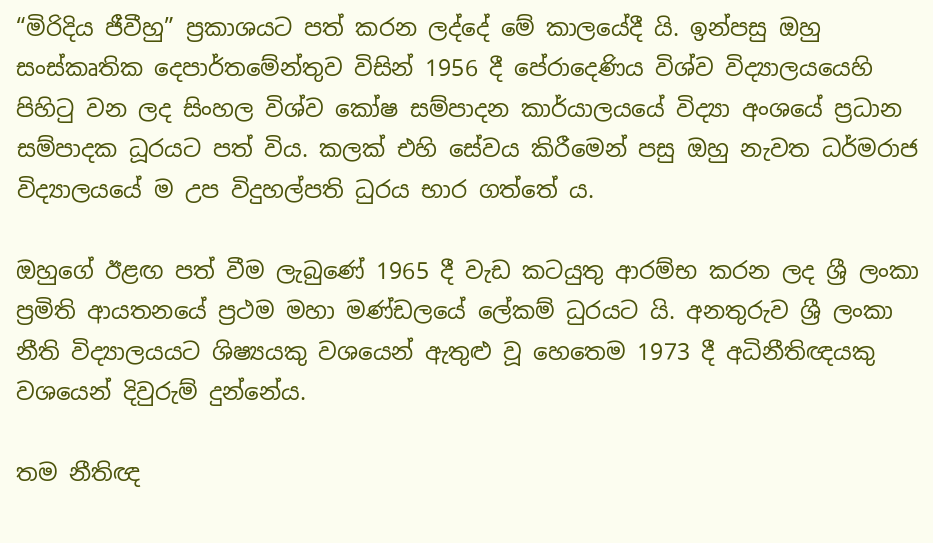“මිරිදිය ජීවීහු” ප්‍රකාශයට පත් කරන ලද්දේ මේ කාලයේදී යි. ඉන්පසු ඔහු සංස්කෘතික දෙපාර්තමේන්තුව විසින් 1956 දී පේරාදෙණිය විශ්ව විද්‍යාලයයෙහි පිහිටු වන ලද සිංහල විශ්ව කෝෂ සම්පාදන කාර්යාලයයේ විද්‍යා අංශයේ ප්‍රධාන සම්පාදක ධූරයට පත් විය. කලක් එහි සේවය කිරීමෙන් පසු ඔහු නැවත ධර්මරාජ විද්‍යාලයයේ ම උප විදුහල්පති ධුරය භාර ගත්තේ ය.

ඔහුගේ ඊළඟ පත් වීම ලැබුණේ 1965 දී වැඩ කටයුතු ආරම්භ කරන ලද ශ්‍රී ලංකා ප්‍රමිති ආයතනයේ ප්‍රථම මහා මණ්ඩලයේ ලේකම් ධුරයට යි. අනතුරුව ශ්‍රී ලංකා නීති විද්‍යාලයයට ශිෂ්‍යයකු වශයෙන් ඇතුළු වූ හෙතෙම 1973 දී අධිනීතිඥයකු වශයෙන් දිවුරුම් දුන්නේය.

තම නීතිඥ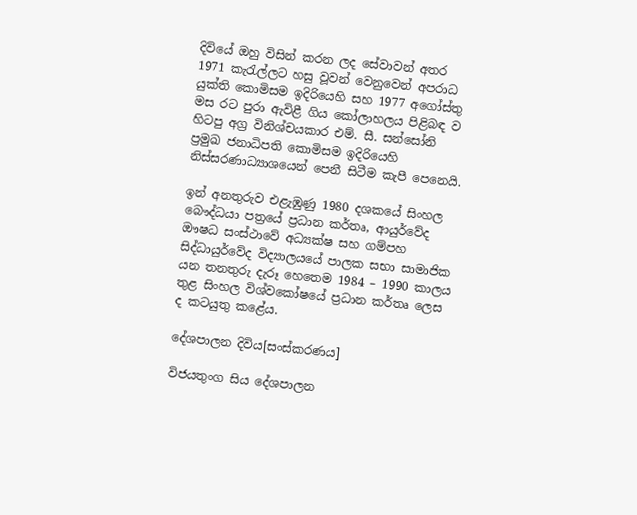දිවියේ ඔහු විසින් කරන ලද සේවාවන් අතර 1971 කැරැල්ලට හසු වූවන් වෙනුවෙන් අපරාධ යුක්ති කොමිසම ඉදිරියෙහි සහ 1977 අගෝස්තු මස රට පුරා ඇවිළී ගිය කෝලාහලය පිළිබඳ ව හිටපු අග්‍ර විනිශ්චයකාර එම්. සී. සන්සෝනි ප්‍රමුඛ ජනාධිපති කොමිසම ඉදිරියෙහි නිස්සරණාධ්‍යාශයෙන් පෙනී සිටීම කැපී පෙනෙයි.

ඉන් අනතුරුව එළැඹුණු 1980 දශකයේ සිංහල බෞද්ධයා පත්‍රයේ ප්‍රධාන කර්තෘ, ආයුර්වේද ඖෂධ සංස්ථාවේ අධ්‍යක්ෂ සහ ගම්පහ සිද්ධායුර්වේද විද්‍යාලයයේ පාලක සභා සාමාජික යන තනතුරු දැරූ හෙතෙම 1984 – 1990 කාලය තුළ සිංහල විශ්වකෝෂයේ ප්‍රධාන කර්තෘ ලෙස ද කටයුතු කළේය.

දේශපාලන දිවිය[සංස්කරණය]

විජයතුංග සිය දේශපාලන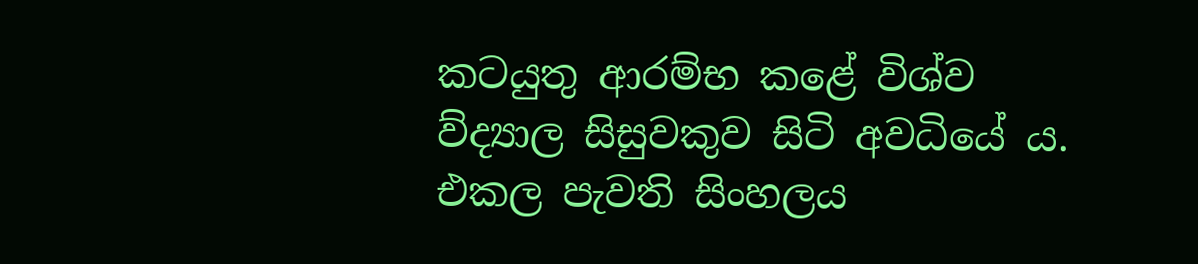කටයුතු ආරම්භ කළේ විශ්ව ව්ද්‍යාල සිසුවකුව සිටි අවධියේ ය. එකල පැවති සිංහලය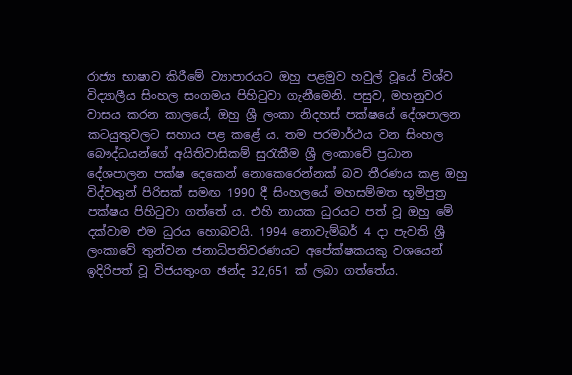රාජ්‍ය භාෂාව කිරීමේ ව්‍යාපාරයට ඔහු පළමුව හවුල් වූයේ විශ්ව විද්‍යාලීය සිංහල සංගමය පිහිටුවා ගැනීමෙනි. පසුව, මහනුවර වාසය කරන කාලයේ, ඔහු ශ්‍රී ලංකා නිදහස් පක්ෂයේ දේශපාලන කටයුතුවලට සහාය පළ කළේ ය. තම පරමාර්ථය වන සිංහල බෞද්ධයන්ගේ අයිතිවාසිකම් සුරැකීම ශ්‍රී ලංකාවේ ප්‍රධාන දේශපාලන පක්ෂ දෙකෙන් නොකෙරෙන්නක් බව තීරණය කළ ඔහු විද්වතුන් පිරිසක් සමඟ 1990 දී සිංහලයේ මහසම්මත භූමිපුත්‍ර පක්ෂය පිහිටුවා ගත්තේ ය. එහි නායක ධුරයට පත් වූ ඔහු මේ දක්වාම එම ධුරය හොබවයි. 1994 නොවැම්බර් 4 දා පැවති ශ්‍රී ලංකාවේ තුන්වන ජනාධිපතිවරණයට අපේක්ෂකයකු වශයෙන් ඉදිරිපත් වූ විජයතුංග ඡන්ද 32,651 ක් ලබා ගත්තේය.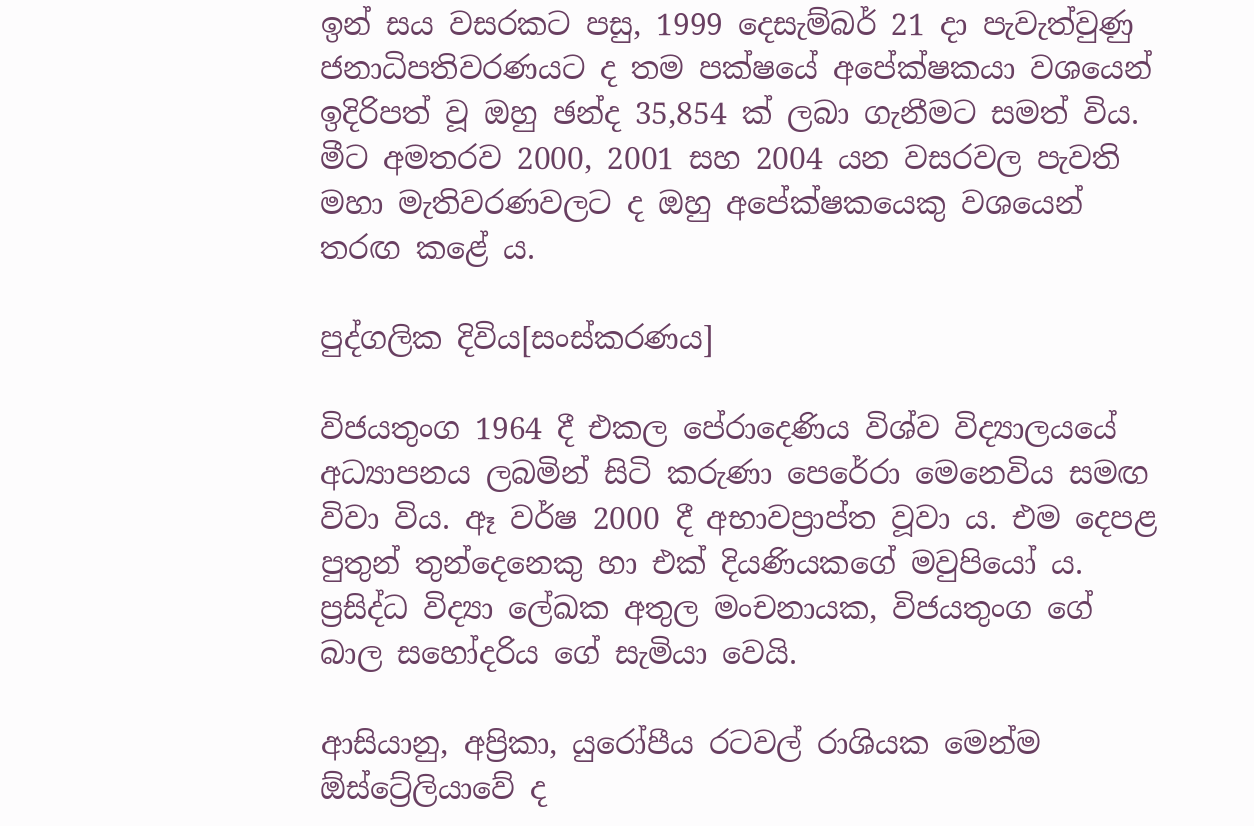ඉන් සය වසරකට පසු, 1999 දෙසැම්බර් 21 දා පැවැත්වුණු ජනාධිපතිවරණයට ද තම පක්ෂයේ අපේක්ෂකයා වශයෙන් ඉදිරිපත් වූ ඔහු ඡන්ද 35,854 ක් ලබා ගැනීමට සමත් විය. මීට අමතරව 2000, 2001 සහ 2004 යන වසරවල පැවති මහා මැතිවරණවලට ද ඔහු අපේක්ෂකයෙකු වශයෙන් තරඟ කළේ ය.

පුද්ගලික දිවිය[සංස්කරණය]

විජයතුංග 1964 දී එකල පේරාදෙණිය විශ්ව විද්‍යාලයයේ අධ්‍යාපනය ලබමින් සිටි කරුණා පෙරේරා මෙනෙවිය සමඟ විවා විය. ඈ වර්ෂ 2000 දී අභාවප්‍රාප්ත වූවා ය. එම දෙපළ පුතුන් තුන්දෙනෙකු හා එක් දියණියකගේ මවුපියෝ ය. ප්‍රසිද්ධ විද්‍යා ලේඛක අතුල මංචනායක, විජයතුංග ගේ බාල සහෝදරිය ගේ සැමියා වෙයි.

ආසියානු, අප්‍රිකා, යුරෝපීය රටවල් රාශියක මෙන්ම ඕස්ට්‍රේලියාවේ ද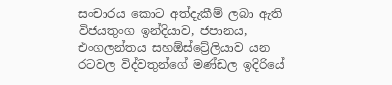සංචාරය කොට අත්දැකීම් ලබා ඇති විජයතුංග ඉන්දියාව, ජපානය, එංගලන්තය සහඕස්ට්‍රේලියාව යන රටවල විද්වතුන්ගේ මණ්ඩල ඉදිරියේ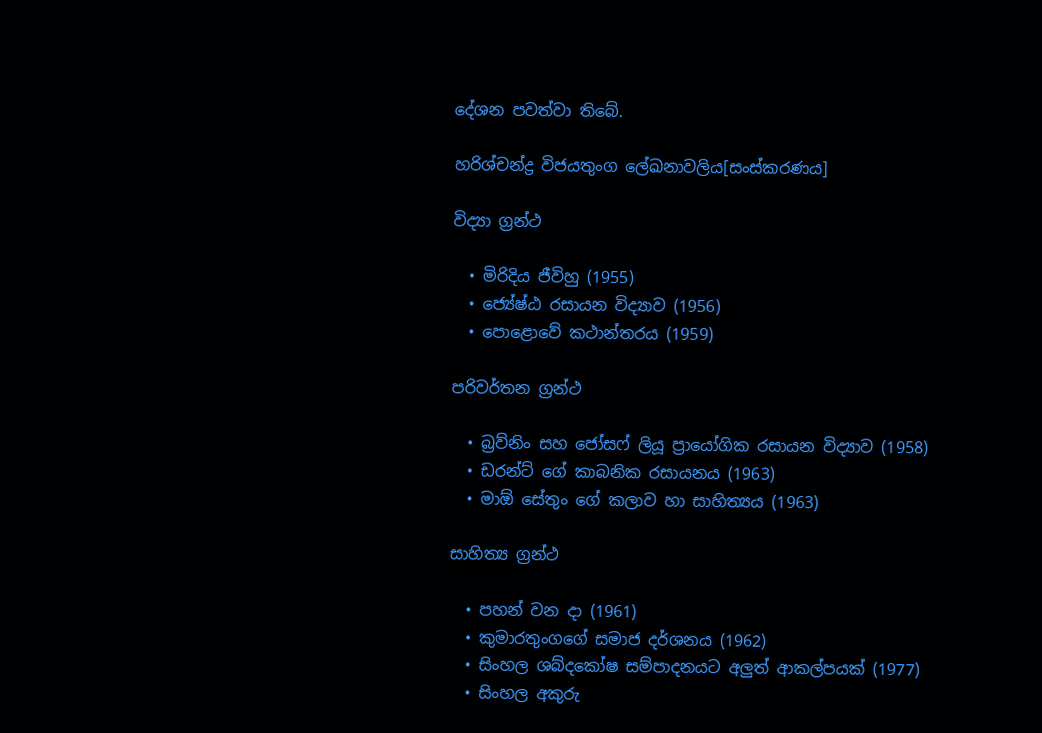දේශන පවත්වා තිබේ.

හරිශ්චන්ද්‍ර විජයතුංග ලේඛනාවලිය[සංස්කරණය]

විද්‍යා ග්‍රන්ථ

  • මිරිදිය ජීවිහු (1955)
  • ජ්‍යේෂ්ඨ රසායන විද්‍යාව (1956)
  • පොළොවේ කථාන්තරය (1959)

පරිවර්තන ග්‍රන්ථ

  • බ්‍රව්නිං සහ ජෝසෆ් ලියූ ප්‍රායෝගික රසායන විද්‍යාව (1958)
  • ඩරන්ට් ගේ කාබනික රසායනය (1963)
  • මාඕ සේතුං ගේ කලාව හා සාහිත්‍යය (1963)

සාහිත්‍ය ග්‍රන්ථ

  • පහන් වන දා (1961)
  • කුමාරතුංගගේ සමාජ දර්ශනය (1962)
  • සිංහල ශබ්දකෝෂ සම්පාදනයට අලුත් ආකල්පයක් (1977)
  • සිංහල අකුරු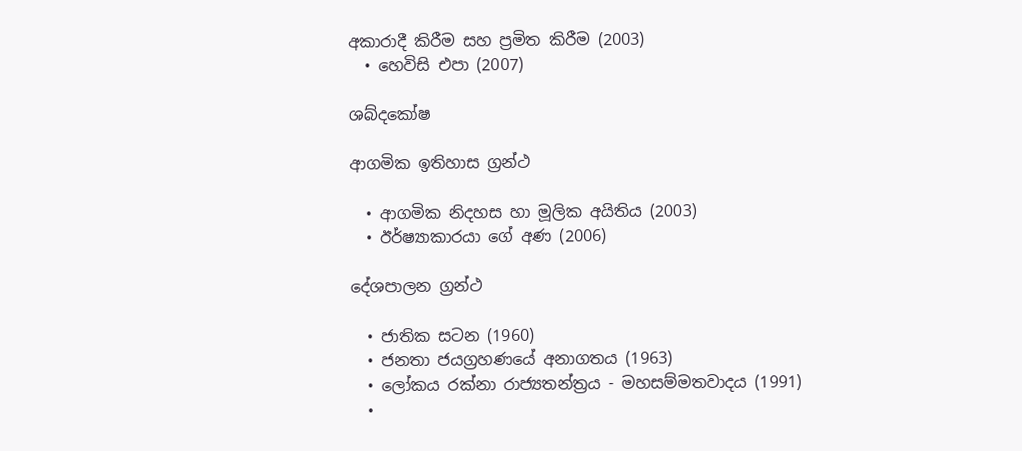අකාරාදී කිරීම සහ ප්‍රමිත කිරීම (2003)
  • හෙවිසි එපා (2007)

ශබ්දකෝෂ

ආගමික ඉතිහාස ග්‍රන්ථ

  • ආගමික නිදහස හා මූලික අයිතිය (2003)
  • ඊර්ෂ්‍යාකාරයා‍ ගේ අණ (2006)

දේශපාලන ග්‍රන්ථ

  • ජාතික සටන (1960)
  • ජනතා ජයග්‍රහණයේ අනාගතය (1963)
  • ලෝකය රක්නා රාජ්‍යතන්ත්‍රය - මහසම්මතවාදය (1991)
  •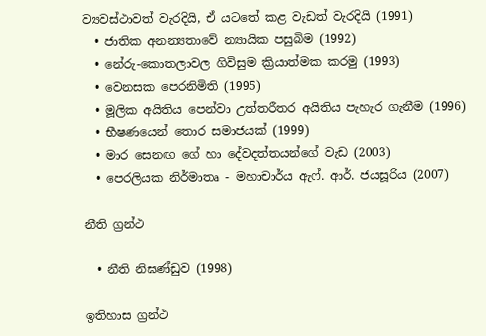ව්‍යවස්ථාවත් වැරදියි, ඒ යටතේ කළ වැඩත් වැරදියි (1991)
  • ජාතික අනන්‍යතාවේ න්‍යායික පසුබිම (1992)
  • නේරු-කොතලාවල ගිවිසුම ක්‍රියාත්මක කරමු (1993)
  • වෙනසක පෙරනිමිති (1995)
  • මූලික අයිතිය පෙන්වා උත්තරීතර අයිතිය පැහැර ගැනීම (1996)
  • භීෂණයෙන් තොර සමාජයක් (1999)
  • මාර සෙනඟ ගේ හා දේවදත්තයන්ගේ වැඩ (2003)
  • පෙරලියක නිර්මාතෘ - මහාචාර්ය ඇෆ්. ආර්. ජයසූරිය (2007)

නීති ග්‍රන්ථ

  • නීති නිඝණ්ඩුව (1998)

ඉතිහාස ග්‍රන්ථ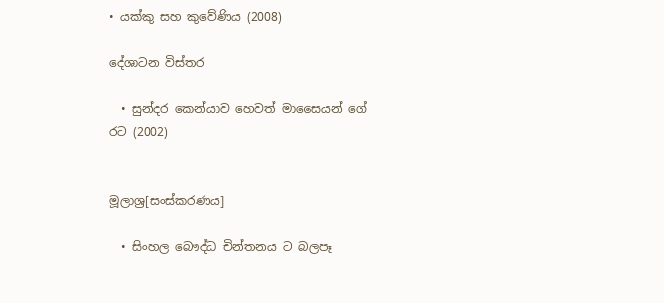• යක්කු සහ කුවේණිය (2008)

දේශාටන විස්තර

  • සුන්දර කෙන්යාව හෙවත් මාසෛයන් ගේ රට (2002)


මූලාශ්‍ර[සංස්කරණය]

  • සිංහල බෞද්ධ චින්තනය ට බලපෑ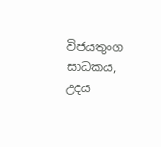විජයතුංග සාධකය, උදය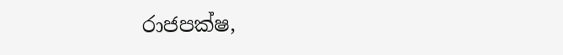රාජපක්ෂ,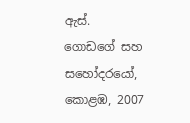ඇස්. ගොඩගේ සහ සහෝදරයෝ, කොළඹ, 2007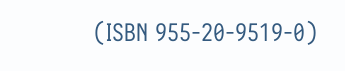(ISBN 955-20-9519-0)